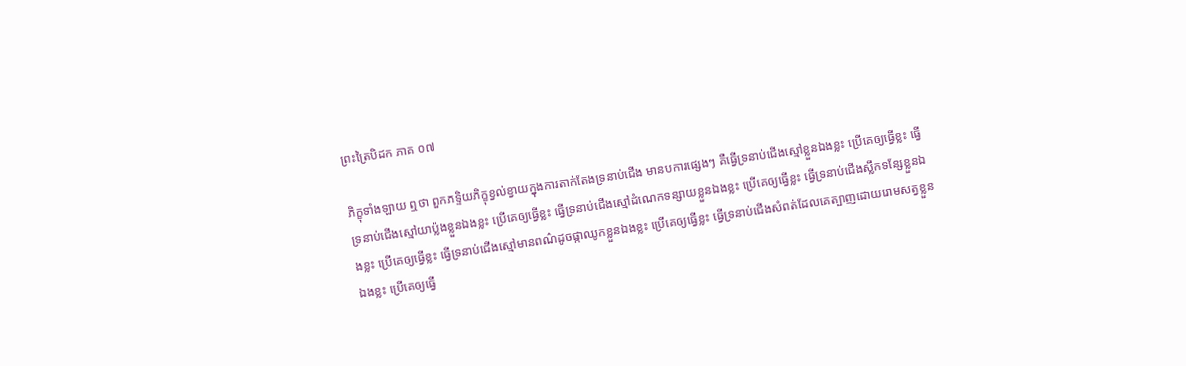ព្រះត្រៃបិដក ភាគ ០៧

ភិក្ខុទាំងឡាយ ឮថា ពួកភទ្ទិយភិក្ខុខ្វល់ខ្វាយក្នុងការតាក់តែងទ្រនាប់ជើង មានបការផ្សេងៗ គឺធ្វើទ្រនាប់ជើងស្មៅខ្លួនឯងខ្លះ ប្រើគេឲ្យធ្វើខ្លះ ធ្វើទ្រនាប់ជើងស្មៅយាប្ល៉ងខ្លួនឯងខ្លះ ប្រើគេឲ្យធ្វើខ្លះ ធ្វើទ្រនាប់ជើងស្មៅដំណេកទន្សាយខ្លួនឯងខ្លះ ប្រើគេឲ្យធ្វើខ្លះ ធ្វើទ្រនាប់ជើងស្លឹកទន្សែខ្លួនឯងខ្លះ ប្រើគេឲ្យធ្វើខ្លះ ធ្វើទ្រនាប់ជើងស្មៅមានពណ៌ដូចផ្កាឈូកខ្លួនឯងខ្លះ ប្រើគេឲ្យធ្វើខ្លះ ធ្វើទ្រនាប់ជើងសំពត់ដែលគេត្បាញដោយរោមសត្វខ្លួនឯងខ្លះ ប្រើគេឲ្យធ្វើ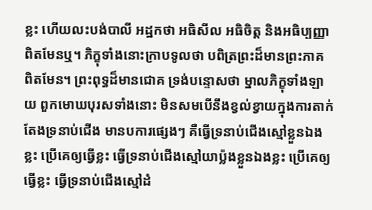ខ្លះ ហើយលះបង់បាលី អដ្ឋកថា អធិសីល អធិចិត្ត និងអធិប្បញ្ញា ពិតមែនឬ។ ភិក្ខុទាំងនោះក្រាបទូលថា បពិត្រព្រះដ៏មានព្រះភាគ ពិតមែន។ ព្រះពុទ្ធដ៏មានជោគ ទ្រង់បន្ទោសថា ម្នាលភិក្ខុទាំងឡាយ ពួកមោឃបុរសទាំងនោះ មិនសមបើនឹងខ្វល់ខ្វាយក្នុងការតាក់តែងទ្រនាប់ជើង មានបការផ្សេងៗ គឺធ្វើទ្រនាប់ជើងស្មៅខ្លួនឯងខ្លះ ប្រើគេឲ្យធ្វើខ្លះ ធ្វើទ្រនាប់ជើងស្មៅយាប្ល៉ងខ្លួនឯងខ្លះ ប្រើគេឲ្យធ្វើខ្លះ ធ្វើទ្រនាប់ជើងស្មៅដំ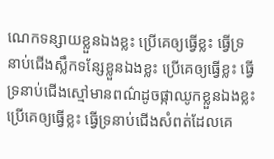ណេកទន្សាយខ្លួនឯងខ្លះ ប្រើគេឲ្យធ្វើខ្លះ ធ្វើទ្រនាប់ជើងស្លឹកទន្សែខ្លួនឯងខ្លះ ប្រើគេឲ្យធ្វើខ្លះ ធ្វើទ្រនាប់ជើងស្មៅមានពណ៌ដូចផ្កាឈូកខ្លួនឯងខ្លះ ប្រើគេឲ្យធ្វើខ្លះ ធ្វើទ្រនាប់ជើងសំពត់ដែលគេ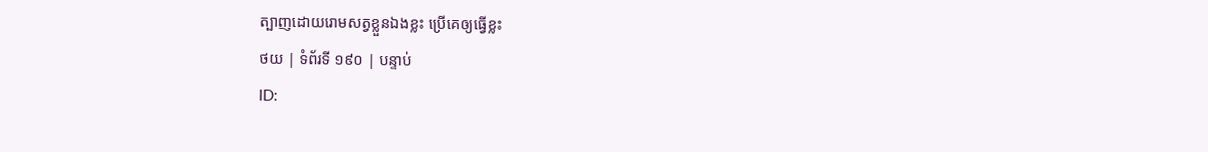ត្បាញដោយរោមសត្វខ្លួនឯងខ្លះ ប្រើគេឲ្យធ្វើខ្លះ
ថយ | ទំព័រទី ១៩០ | បន្ទាប់
ID: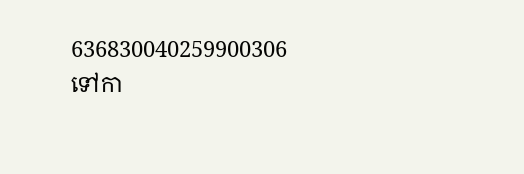636830040259900306
ទៅកា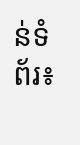ន់ទំព័រ៖